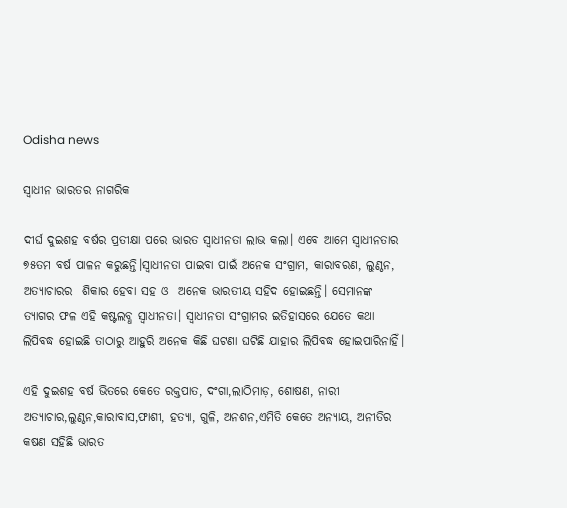Odisha news

ସ୍ବାଧୀନ ଭାରତର ନାଗରିକ

ଦୀର୍ଘ ଦୁଇଶହ ବର୍ଷର ପ୍ରତୀକ୍ଷା ପରେ ଭାରତ ସ୍ବାଧୀନତା ଲାଭ କଲା। ଏବେ ଆମେ ସ୍ବାଧୀନତାର ୭୫ତମ ବର୍ଷ ପାଳନ କରୁଛନ୍ତି।ସ୍ବାଧୀନତା ପାଇବା ପାଇଁ ଅନେକ ସଂଗ୍ରାମ, କାରାବରଣ, ଲୁଣ୍ଠନ, ଅତ୍ୟାଚାରର  ଶିକାର ହେବା ସହ ଓ  ଅନେକ ଭାରତୀୟ ସହିଦ ହୋଇଛନ୍ତି। ସେମାନଙ୍କ ତ୍ୟାଗର ଫଳ ଏହି କଷ୍ଟଲବ୍ଧ ସ୍ବାଧୀନତା। ସ୍ବାଧୀନତା ସଂଗ୍ରାମର ଇତିହାସରେ ଯେତେ କଥା ଲିପିବଦ୍ଧ ହୋଇଛି ତାଠାରୁ ଆହୁରି ଅନେକ କିଛି ଘଟଣା ଘଟିଛି ଯାହାର ଲିପିବଦ୍ଧ ହୋଇପାରିନାହିଁ।

ଏହି ଦୁଇଶହ ବର୍ଷ ଭିତରେ କେତେ ରକ୍ତପାତ, ଦଂଗା,ଲାଠିମାଡ଼, ଶୋଷଣ, ନାରୀ ଅତ୍ୟାଚାର,ଲୁଣ୍ଠନ,କାରାବାସ,ଫାଶୀ, ହତ୍ୟା, ଗୁଳି, ଅନଶନ,ଏମିତି କେତେ ଅନ୍ୟାୟ, ଅନୀତିର କଷଣ ସହିଛି ଭାରତ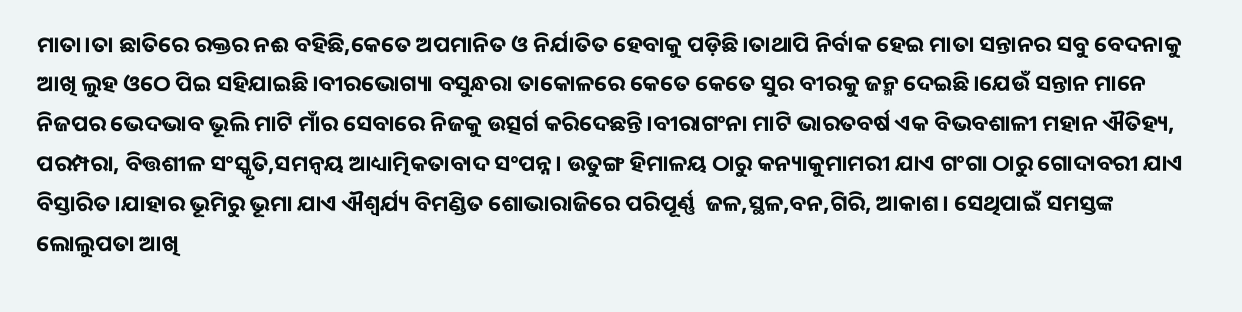ମାତା।ତା ଛାତିରେ ରକ୍ତର ନଈ ବହିଛି,କେତେ ଅପମାନିତ ଓ ନିର୍ଯାତିତ ହେବାକୁ ପଡ଼ିଛି।ତାଥାପି ନିର୍ବାକ ହେଇ ମାତା ସନ୍ତାନର ସବୁ ବେଦନାକୁ ଆଖି ଲୁହ ଓଠେ ପିଇ ସହିଯାଇଛି।ବୀରଭୋଗ୍ୟା ବସୁନ୍ଧରା ତାକୋଳରେ କେତେ କେତେ ସୁର ବୀରକୁ ଜନ୍ମ ଦେଇଛି।ଯେଉଁ ସନ୍ତାନ ମାନେ ନିଜପର ଭେଦଭାବ ଭୂଲି ମାଟି ମାଁର ସେବାରେ ନିଜକୁ ଉତ୍ସର୍ଗ କରିଦେଛନ୍ତି।ବୀରାଗଂନା ମାଟି ଭାରତବର୍ଷ ଏକ ବିଭବଶାଳୀ ମହାନ ଐତିହ୍ୟ, ପରମ୍ପରା, ବିତ୍ତଶୀଳ ସଂସ୍କୃତି,ସମନ୍ୱୟ ଆଧ୍ୟାତ୍ମିକତାବାଦ ସଂପନ୍ନ। ଉତୁଙ୍ଗ ହିମାଳୟ ଠାରୁ କନ୍ୟାକୁମାମରୀ ଯାଏ ଗଂଗା ଠାରୁ ଗୋଦାବରୀ ଯାଏ ବିସ୍ତାରିତ।ଯାହାର ଭୂମିରୁ ଭୂମା ଯାଏ ଐଶ୍ୱର୍ଯ୍ୟ ବିମଣ୍ଡିତ ଶୋଭାରାଜିରେ ପରିପୂର୍ଣ୍ଣ  ଜଳ,ସ୍ଥଳ,ବନ,ଗିରି, ଆକାଶ। ସେଥିପାଇଁ ସମସ୍ତଙ୍କ ଲୋଲୁପତା ଆଖି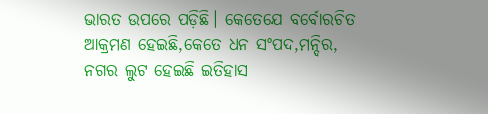ଭାରତ ଉପରେ ପଡ଼ିଛି। କେତେଯେ ବର୍ବୋରଚିତ ଆକ୍ରମଣ ହେଇଛି,କେତେ ଧନ ସଂପଦ,ମନ୍ଦିର, ନଗର ଲୁଟ ହେଇଛି ଇତିହାସ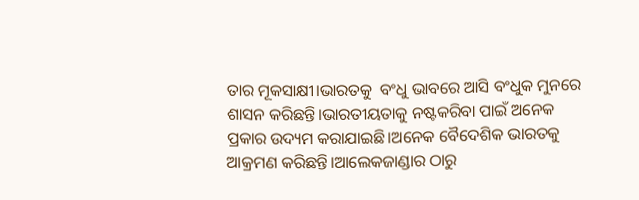ତାର ମୂକସାକ୍ଷୀ।ଭାରତକୁ  ବଂଧୁ ଭାବରେ ଆସି ବଂଧୁକ ମୁନରେ ଶାସନ କରିଛନ୍ତି।ଭାରତୀୟତାକୁ ନଷ୍ଟକରିବା ପାଇଁ ଅନେକ ପ୍ରକାର ଉଦ୍ୟମ କରାଯାଇଛି।ଅନେକ ବୈଦେଶିକ ଭାରତକୁ ଆକ୍ରମଣ କରିଛନ୍ତି।ଆଲେକଜାଣ୍ଡାର ଠାରୁ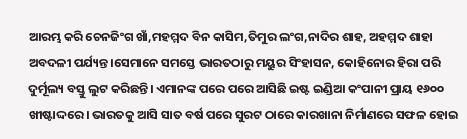ଆରମ୍ଭ କରି ଚେନଜିଂଗ ଖାଁ,ମହମ୍ମଦ ବିନ କାସିମ,ତିମୁର ଲଂଗ,ନାଦିର ଶାହ, ଅହମ୍ମଦ ଶାହା ଅବଦଳୀ ପର୍ଯ୍ୟନ୍ତ।ସେମାନେ ସମସ୍ତେ ଭାରତଠାରୁ ମୟୁର ସିଂହାସନ, କୋହିନୋର ହିରା ପରି ଦୁର୍ମୂଲ୍ୟ ବସ୍ତୁ ଲୁଟ କରିଛନ୍ତି। ଏମାନଙ୍କ ପରେ ପରେ ଆସିଛି ଇଷ୍ଟ ଇଣ୍ଡିଆ କଂପାନୀ ପ୍ରାୟ ୧୬୦୦ ଖୀଷ୍ଟାଦ୍ଦରେ। ଭାରତକୁ ଆସି ସାତ ବର୍ଷ ପରେ ସୁରଟ ଠାରେ କାରଖାନା ନିର୍ମାଣରେ ସଫଳ ହୋଇ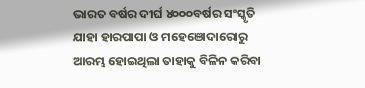ଭାରତ ବର୍ଷର ଦୀର୍ଘ ୪୦୦୦ବର୍ଷର ସଂସ୍କୃତି ଯାହା ହାରପାପା ଓ ମହେଞୋଦାରୋରୁ ଆରମ୍ଭ ହୋଇଥିଲା ତାହାକୁ ବିଳିନ କରିବା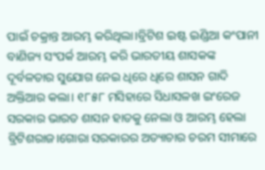ପାଇଁ ଚକ୍ରାନ୍ତ ଆରମ୍ଭ କରିଥିଲା।ବ୍ରିଟିଶ ଇଷ୍ଟ ଇଣ୍ଡିଆ କଂପାନୀ ବାଣିଜ୍ୟ ସଂପର୍କ ଆରମ୍ଭ କରି ଭାରତୀୟ ଶାସକଙ୍କ ଦୂର୍ବଳତାର ସୁଯୋଗ ନେଇ ଧିରେ ଧିରେ ଶାସନ ଗାଦି ଅକ୍ତିଆର କଲା। ୧୮୫୮ ମସିହାରେ ସିଧାସଳଖ ଇଂରେଜ ସରକାର ଭାରତ ଶାସନ ହାତକୁ ନେଲା ଓ ଆରମ୍ଭ ହେଲା ବ୍ରିଟିଶରାଜ।ଗୋରା ସରକାରର ଅତ୍ୟାଚାର ଚରମ ସୀମାରେ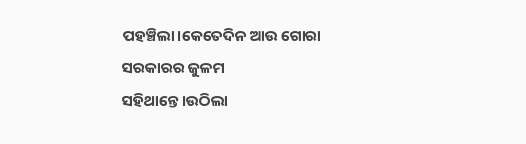ପହଞ୍ଚିଲା।କେତେଦିନ ଆଉ ଗୋରା ସରକାରର ଜୁଳମ ସହିଥାନ୍ତେ।ଉଠିଲା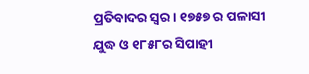ପ୍ରତିବାଦର ସ୍ୱର। ୧୭୫୭ ର ପଳାସୀ ଯୁଦ୍ଧ ଓ ୧୮୫୮ର ସିପାହୀ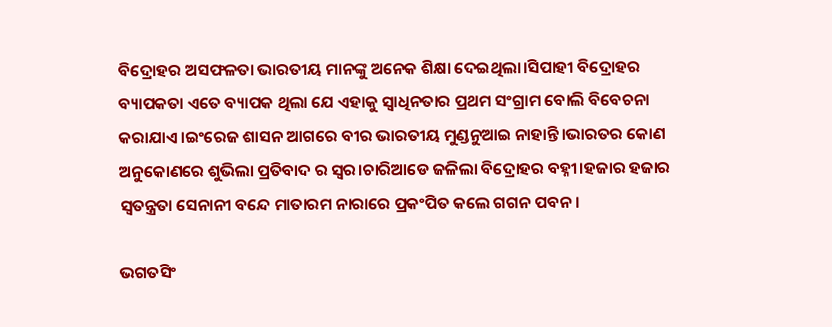ବିଦ୍ରୋହର ଅସଫଳତା ଭାରତୀୟ ମାନଙ୍କୁ ଅନେକ ଶିକ୍ଷା ଦେଇଥିଲା।ସିପାହୀ ବିଦ୍ରୋହର ବ୍ୟାପକତା ଏତେ ବ୍ୟାପକ ଥିଲା ଯେ ଏହାକୁ ସ୍ୱାଧିନତାର ପ୍ରଥମ ସଂଗ୍ରାମ ବୋଲି ବିବେଚନା କରାଯାଏ।ଇଂରେଜ ଶାସନ ଆଗରେ ବୀର ଭାରତୀୟ ମୁଣ୍ଡନୁଆଇ ନାହାନ୍ତି।ଭାରତର କୋଣ ଅନୁକୋଣରେ ଶୁଭିଲା ପ୍ରତିବାଦ ର ସ୍ୱର।ଚାରିଆଡେ ଜଳିଲା ବିଦ୍ରୋହର ବହ୍ନୀ।ହଜାର ହଜାର ସ୍ୱତନ୍ତ୍ରତା ସେନାନୀ ବନ୍ଦେ ମାତାରମ ନାରାରେ ପ୍ରକଂପିତ କଲେ ଗଗନ ପବନ।

ଭଗତସିଂ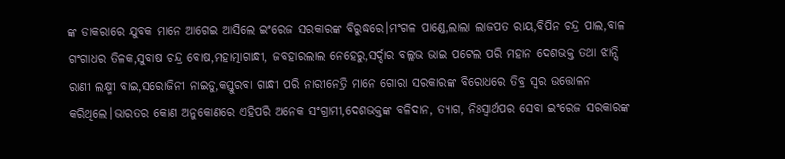ଙ୍କ ଡାକରାରେ ଯୁବକ ମାନେ ଆଗେଇ ଆସିଲେ ଇଂରେଜ ସରକାରଙ୍କ ବିରୁଦ୍ଧରେ।ମଂଗଳ ପାଣ୍ଡେ,ଲାଲା ଲାଜପତ ରାୟ,ବିପିନ ଚନ୍ଦ୍ର ପାଲ,ବାଳ ଗଂଗାଧର ତିଳକ,ସୁବାଷ ଚନ୍ଦ୍ର ବୋଷ,ମହାତ୍ମାଗାନ୍ଧୀ, ଜବହାରଲାଲ ନେହେରୁ,ସର୍ଦ୍ଦାର ବଲ୍ଲଭ ଭାଇ ପଟେଲ ପରି ମହାନ ଦେଶଭକ୍ତ ତଥା ଝାନ୍ସି ରାଣୀ ଲକ୍ଷ୍ମୀ ବାଇ,ସରୋଜିନୀ ନାଇଡୁ,କସ୍ତୁରବା ଗାନ୍ଧୀ ପରି ନାରୀନେତ୍ରି ମାନେ ଗୋରା ସରକାରଙ୍କ ବିରୋଧରେ ତିବ୍ର ସ୍ୱର ଉତ୍ତୋଳନ କରିଥିଲେ।ଭାରତର କୋଣ ଅନୁକୋଣରେ ଏହିପରି ଅନେକ ସଂଗ୍ରାମୀ,ଦେଶଭକ୍ତଙ୍କ ବଳିଦାନ, ତ୍ୟାଗ, ନିଃସ୍ୱାର୍ଥପର ସେବା ଇଂରେଜ ସରକାରଙ୍କ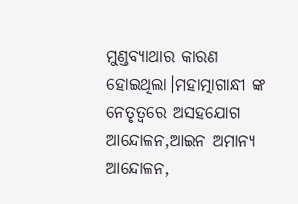ମୁଣ୍ଡବ୍ୟାଥାର କାରଣ ହୋଇଥିଲା।ମହାତ୍ମାଗାନ୍ଧୀ ଙ୍କ ନେତୃତ୍ୱରେ ଅସହଯୋଗ ଆନ୍ଦୋଳନ,ଆଇନ ଅମାନ୍ୟ ଆନ୍ଦୋଳନ,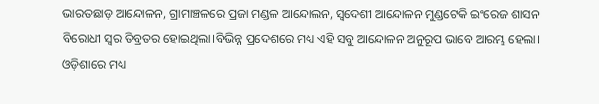ଭାରତଛାଡ଼ ଆନ୍ଦୋଳନ, ଗ୍ରାମାଞ୍ଚଳରେ ପ୍ରଜା ମଣ୍ଡଳ ଆନ୍ଦୋଲନ, ସ୍ୱଦେଶୀ ଆନ୍ଦୋଳନ ମୁଣ୍ଡଟେକି ଇଂରେଜ ଶାସନ ବିରୋଧୀ ସ୍ୱର ତିବ୍ରତର ହୋଇଥିଲା।ବିଭିନ୍ନ ପ୍ରଦେଶରେ ମଧ୍ୟ ଏହି ସବୁ ଆନ୍ଦୋଳନ ଅନୁରୂପ ଭାବେ ଆରମ୍ଭ ହେଲା। ଓଡ଼ିଶାରେ ମଧ୍ୟ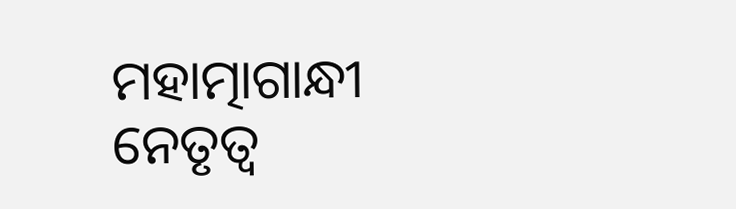ମହାତ୍ମାଗାନ୍ଧୀ ନେତୃତ୍ୱ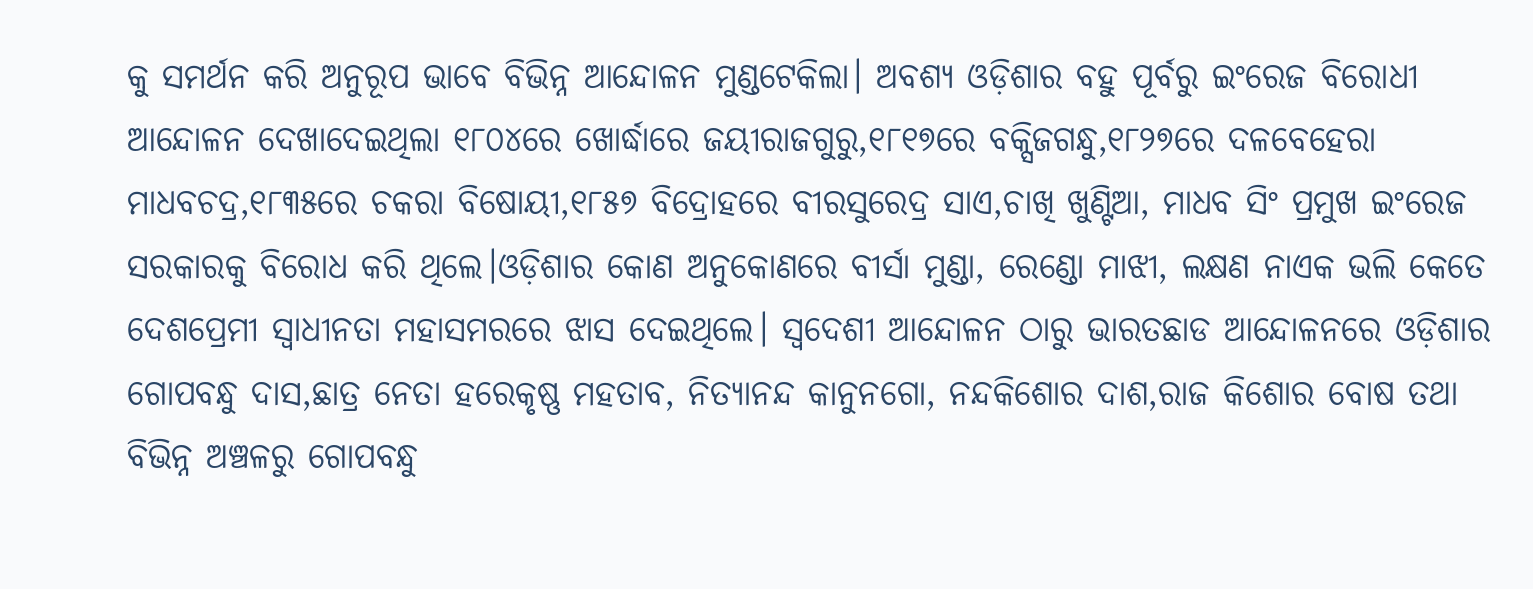କୁ ସମର୍ଥନ କରି ଅନୁରୂପ ଭାବେ ବିଭିନ୍ନ ଆନ୍ଦୋଳନ ମୁଣ୍ଡଟେକିଲା। ଅବଶ୍ୟ ଓଡ଼ିଶାର ବହୁ ପୂର୍ବରୁ ଇଂରେଜ ବିରୋଧୀ ଆନ୍ଦୋଳନ ଦେଖାଦେଇଥିଲା ୧୮୦୪ରେ ଖୋର୍ଦ୍ଧାରେ ଜୟୀରାଜଗୁରୁ,୧୮୧୭ରେ ବକ୍ସିଜଗନ୍ଧୁ,୧୮୨୭ରେ ଦଳବେହେରା ମାଧବଚଦ୍ର,୧୮୩୫ରେ ଚକରା ବିଷୋୟୀ,୧୮୫୭ ବିଦ୍ରୋହରେ ବୀରସୁରେଦ୍ର ସାଏ,ଚାଖି ଖୁଣ୍ଟିଆ, ମାଧବ ସିଂ ପ୍ରମୁଖ ଇଂରେଜ ସରକାରକୁ ବିରୋଧ କରି ଥିଲେ।ଓଡ଼ିଶାର କୋଣ ଅନୁକୋଣରେ ବୀର୍ସା ମୁଣ୍ଡା, ରେଣ୍ଡୋ ମାଝୀ, ଲକ୍ଷଣ ନାଏକ ଭଲି କେତେ ଦେଶପ୍ରେମୀ ସ୍ୱାଧୀନତା ମହାସମରରେ ଝାସ ଦେଇଥିଲେ। ସ୍ୱଦେଶୀ ଆନ୍ଦୋଳନ ଠାରୁ ଭାରତଛାଡ ଆନ୍ଦୋଳନରେ ଓଡ଼ିଶାର ଗୋପବନ୍ଧୁ ଦାସ,ଛାତ୍ର ନେତା ହରେକୃଷ୍ଣ ମହତାବ, ନିତ୍ୟାନନ୍ଦ କାନୁନଗୋ, ନନ୍ଦକିଶୋର ଦାଶ,ରାଜ କିଶୋର ବୋଷ ତଥା ବିଭିନ୍ନ ଅଞ୍ଚଳରୁ ଗୋପବନ୍ଧୁ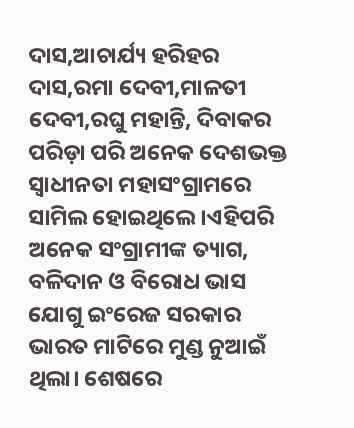ଦାସ,ଆଚାର୍ଯ୍ୟ ହରିହର ଦାସ,ରମା ଦେବୀ,ମାଳତୀ ଦେବୀ,ରଘୁ ମହାନ୍ତି, ଦିବାକର ପରିଡ଼ା ପରି ଅନେକ ଦେଶଭକ୍ତ ସ୍ବାଧୀନତା ମହାସଂଗ୍ରାମରେ ସାମିଲ ହୋଇଥିଲେ।ଏହିପରି ଅନେକ ସଂଗ୍ରାମୀଙ୍କ ତ୍ୟାଗ, ବଳିଦାନ ଓ ବିରୋଧ ଭାସ ଯୋଗୁ ଇଂରେଜ ସରକାର ଭାରତ ମାଟିରେ ମୁଣ୍ଡ ନୁଆଇଁ ଥିଲା। ଶେଷରେ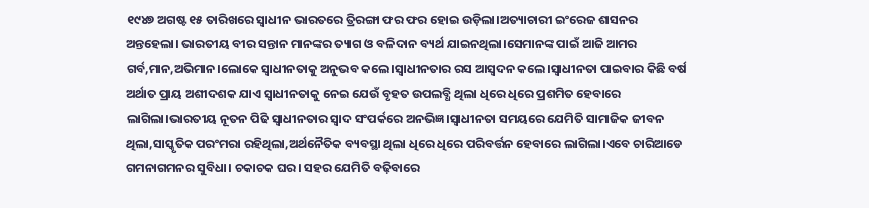୧୯୪୭ ଅଗଷ୍ଟ ୧୫ ତାରିଖରେ ସ୍ବାଧୀନ ଭାରତରେ ତ୍ରିରଙ୍ଗା ଫର ଫର ହୋଇ ଉଡ଼ିଲା।ଅତ୍ୟାଚାରୀ ଇଂରେଜ ଶାସନର ଅନ୍ତହେଲା। ଭାରତୀୟ ବୀର ସନ୍ତାନ ମାନଙ୍କର ତ୍ୟାଗ ଓ ବଳିଦାନ ବ୍ୟର୍ଥ ଯାଇନଥିଲା।ସେମାନଙ୍କ ପାଇଁ ଆଜି ଆମର ଗର୍ବ,ମାନ,ଅଭିମାନ।ଲୋକେ ସ୍ବାଧୀନତାକୁ ଅନୁଭବ କଲେ।ସ୍ବାଧୀନତାର ରସ ଆସ୍ବଦନ କଲେ।ସ୍ବାଧୀନତା ପାଇବାର କିଛି ବର୍ଷ ଅର୍ଥାତ ପ୍ରାୟ ଅଶୀଦଶକ ଯାଏ ସ୍ବାଧୀନତାକୁ ନେଇ ଯେଉଁ ବୃହତ ଉପଲବ୍ଧି ଥିଲା ଧିରେ ଧିରେ ପ୍ରଶମିତ ହେବାରେ ଲାଗିଲା।ଭାରତୀୟ ନୂତନ ପିଢି ସ୍ବାଧୀନତାର ସ୍ବାଦ ସଂପର୍କରେ ଅନଭିଜ୍ଞ।ସ୍ବାଧୀନତା ସମୟରେ ଯେମିତି ସାମାଜିକ ଜୀବନ ଥିଲା,ସାସ୍କୃତିକ ପରଂମରା ରହିଥିଲା,ଅର୍ଥନୈତିକ ବ୍ୟବସ୍ଥା ଥିଲା ଧିରେ ଧିରେ ପରିବର୍ତ୍ତନ ହେବାରେ ଲାଗିଲା।ଏବେ ଚାରିଆଡେ ଗମନାଗମନର ସୁବିଧା। ଚକାଚକ ଘର। ସହର ଯେମିତି ବଢ଼ିବାରେ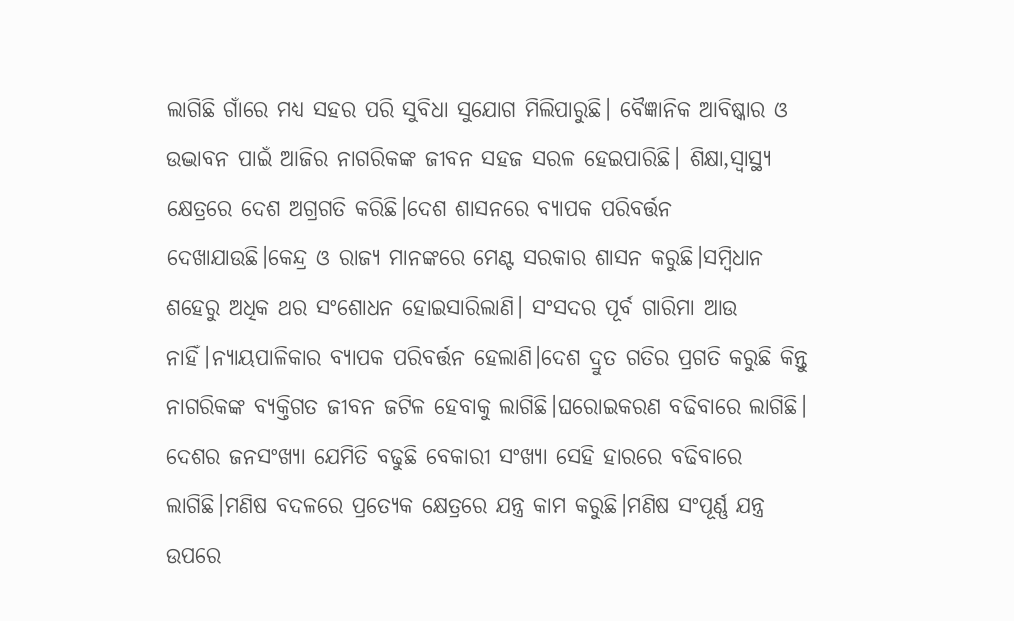ଲାଗିଛି ଗାଁରେ ମଧ୍ୟ ସହର ପରି ସୁବିଧା ସୁଯୋଗ ମିଲିପାରୁଛି। ବୈଜ୍ଞାନିକ ଆବିଷ୍କାର ଓ ଉଦ୍ଭାବନ ପାଇଁ ଆଜିର ନାଗରିକଙ୍କ ଜୀବନ ସହଜ ସରଳ ହେଇପାରିଛି। ଶିକ୍ଷା,ସ୍ୱାସ୍ଥ୍ୟ କ୍ଷେତ୍ରରେ ଦେଶ ଅଗ୍ରଗତି କରିଛି।ଦେଶ ଶାସନରେ ବ୍ୟାପକ ପରିବର୍ତ୍ତନ ଦେଖାଯାଉଛି।କେନ୍ଦ୍ର ଓ ରାଜ୍ୟ ମାନଙ୍କରେ ମେଣ୍ଟ ସରକାର ଶାସନ କରୁଛି।ସମ୍ବିଧାନ ଶହେରୁ ଅଧିକ ଥର ସଂଶୋଧନ ହୋଇସାରିଲାଣି। ସଂସଦର ପୂର୍ବ ଗାରିମା ଆଉ ନାହିଁ।ନ୍ୟାୟପାଳିକାର ବ୍ୟାପକ ପରିବର୍ତ୍ତନ ହେଲାଣି।ଦେଶ ଦ୍ରୁତ ଗତିର ପ୍ରଗତି କରୁଛି କିନ୍ତୁ ନାଗରିକଙ୍କ ବ୍ୟକ୍ତିଗତ ଜୀବନ ଜଟିଳ ହେବାକୁ ଲାଗିଛି।ଘରୋଇକରଣ ବଢିବାରେ ଲାଗିଛି। ଦେଶର ଜନସଂଖ୍ୟା ଯେମିତି ବଢୁଛି ବେକାରୀ ସଂଖ୍ୟା ସେହି ହାରରେ ବଢିବାରେ ଲାଗିଛି।ମଣିଷ ବଦଳରେ ପ୍ରତ୍ୟେକ କ୍ଷେତ୍ରରେ ଯନ୍ତ୍ର କାମ କରୁଛି।ମଣିଷ ସଂପୂର୍ଣ୍ଣ ଯନ୍ତ୍ର ଉପରେ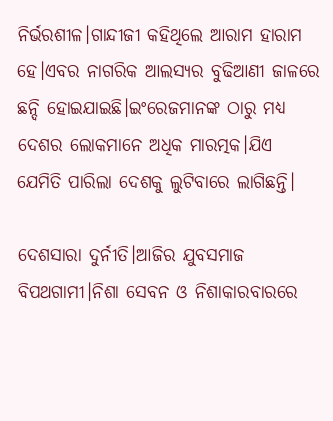ନିର୍ଭରଶୀଳ।ଗାନ୍ଦୀଜୀ କହିଥିଲେ ଆରାମ ହାରାମ ହେ।ଏବର ନାଗରିକ ଆଲସ୍ୟର ବୁଢିଆଣୀ ଜାଳରେ ଛନ୍ଦି ହୋଇଯାଇଛି।ଇଂରେଜମାନଙ୍କ ଠାରୁ ମଧ୍ୟ ଦେଶର ଲୋକମାନେ ଅଧିକ ମାରତ୍ମକ।ଯିଏ  ଯେମିତି ପାରିଲା ଦେଶକୁ ଲୁଟିବାରେ ଲାଗିଛନ୍ତି।

ଦେଶସାରା ଦୁର୍ନୀତି।ଆଜିର ଯୁବସମାଜ ବିପଥଗାମୀ।ନିଶା ସେବନ ଓ ନିଶାକାରବାରରେ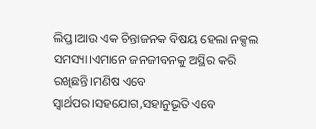ଲିପ୍ତ।ଆଉ ଏକ ଚିନ୍ତାଜନକ ବିଷୟ ହେଲା ନକ୍ସଲ ସମସ୍ୟା।ଏମାନେ ଜନଜୀବନକୁ ଅସ୍ଥିର କରି ରଖିଛନ୍ତି।ମଣିଷ ଏବେ ସ୍ବାର୍ଥପର।ସହଯୋଗ,ସହାନୁଭୂତି ଏବେ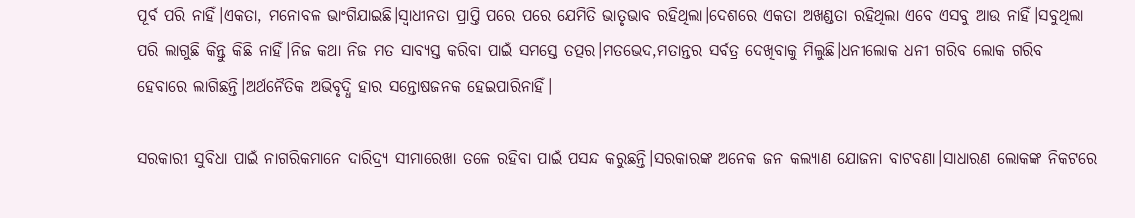ପୂର୍ବ ପରି ନାହିଁ।ଏକତା, ମନୋବଳ ଭାଂଗିଯାଇଛି।ସ୍ବାଧୀନତା ପ୍ରାପ୍ତି ପରେ ପରେ ଯେମିତି ଭାତୃଭାବ ରହିଥିଲା।ଦେଶରେ ଏକତା ଅଖଣ୍ଡତା ରହିଥିଲା ଏବେ ଏସବୁ ଆଉ ନାହିଁ।ସବୁଥିଲା ପରି ଲାଗୁଛି କିନ୍ତୁ କିଛି ନାହିଁ।ନିଜ କଥା ନିଜ ମତ ସାବ୍ୟସ୍ତ କରିବା ପାଇଁ ସମସ୍ତେ ତତ୍ପର।ମତଭେଦ,ମତାନ୍ତର ସର୍ବତ୍ର ଦେଖିବାକୁ ମିଲୁଛି।ଧନୀଲୋକ ଧନୀ ଗରିବ ଲୋକ ଗରିବ ହେବାରେ ଲାଗିଛନ୍ତି।ଅର୍ଥନୈତିକ ଅଭିବୃଦ୍ଧି ହାର ସନ୍ତୋଷଜନକ ହେଇପାରିନାହିଁ।

ସରକାରୀ ସୁବିଧା ପାଇଁ ନାଗରିକମାନେ ଦାରିଦ୍ର୍ୟ ସୀମାରେଖା ତଳେ ରହିବା ପାଇଁ ପସନ୍ଦ କରୁଛନ୍ତି।ସରକାରଙ୍କ ଅନେକ ଜନ କଲ୍ୟାଣ ଯୋଜନା ବାଟବଣା।ସାଧାରଣ ଲୋକଙ୍କ ନିକଟରେ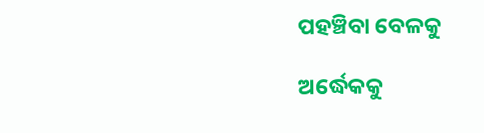ପହଞ୍ଚିବା ବେଳକୁ

ଅର୍ଦ୍ଧେକକୁ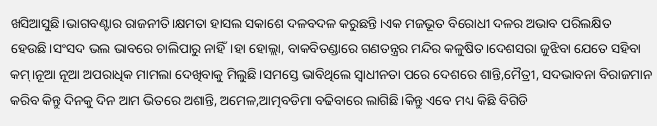ଖସିଆସୁଛି।ଭାଗବଣ୍ଟାର ରାଜନୀତି।କ୍ଷମତା ହାସଲ ସକାଶେ ଦଳବଦଳ କରୁଛନ୍ତି।ଏକ ମଜଭୂତ ବିରୋଧୀ ଦଳର ଅଭାବ ପରିଲକ୍ଷିତ ହେଉଛି।ସଂସଦ ଭଲ ଭାବରେ ଚାଲିପାରୁ ନାହିଁ।ହା ହୋଲ୍ଲା, ବାକବିତଣ୍ଡାରେ ଗଣତନ୍ତ୍ରର ମନ୍ଦିର କଳୁଷିତ।ଦେଶସରା ଜୁଝିବା ଯେତେ ସହିବା କମ୍।ନୂଆ ନୂଆ ଅପରାଧିକ ମାମଲା ଦେଖିବାକୁ ମିଲୁଛି।ସମସ୍ତେ ଭାବିଥିଲେ ସ୍ବାଧୀନତା ପରେ ଦେଶରେ ଶାନ୍ତି,ମୈତ୍ରୀ, ସଦଭାବନା ବିରାଜମାନ କରିବ କିନ୍ତୁ ଦିନକୁ ଦିନ ଆମ ଭିତରେ ଅଶାନ୍ତି, ଅମେଳ,ଆତ୍ମବଡିମା ବଢିବାରେ ଲାଗିଛି।କିନ୍ତୁ ଏବେ ମଧ୍ୟ କିଛି ବିଗିଡି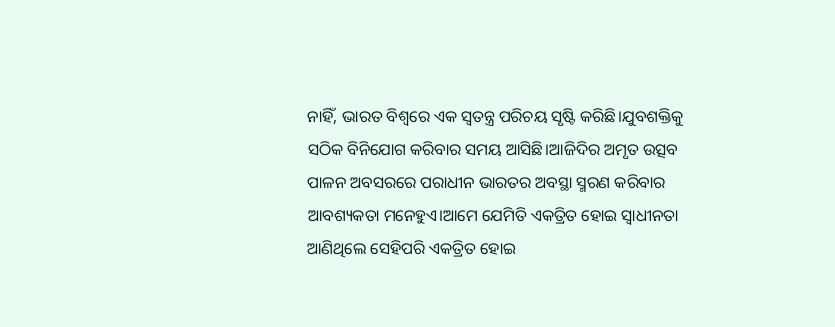ନାହିଁ, ଭାରତ ବିଶ୍ୱରେ ଏକ ସ୍ୱତନ୍ତ୍ର ପରିଚୟ ସୃଷ୍ଟି କରିଛି।ଯୁବଶକ୍ତିକୁ ସଠିକ ବିନିଯୋଗ କରିବାର ସମୟ ଆସିଛି।ଆଜିଦିର ଅମୃତ ଉତ୍ସବ ପାଳନ ଅବସରରେ ପରାଧୀନ ଭାରତର ଅବସ୍ଥା ସ୍ମରଣ କରିବାର ଆବଶ୍ୟକତା ମନେହୁଏ।ଆମେ ଯେମିତି ଏକତ୍ରିତ ହୋଇ ସ୍ବାଧୀନତା ଆଣିଥିଲେ ସେହିପରି ଏକତ୍ରିତ ହୋଇ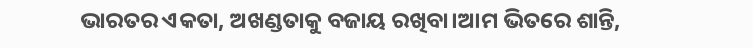ଭାରତର ଏକତା, ଅଖଣ୍ଡତାକୁ ବଜାୟ ରଖିବା।ଆମ ଭିତରେ ଶାନ୍ତି,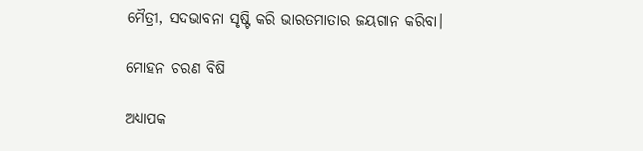ମୈତ୍ରୀ, ସଦଭାବନା ସୃଷ୍ଟି କରି ଭାରତମାତାର ଜୟଗାନ କରିବା।

ମୋହନ ଚରଣ ବିଷି

ଅଧ୍ୟାପକ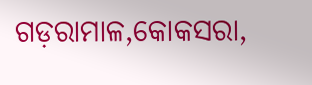ଗଡ଼ରାମାଳ,କୋକସରା,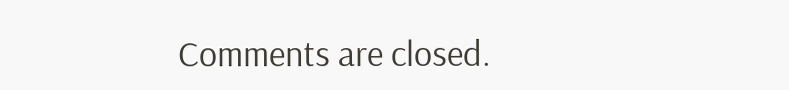Comments are closed.